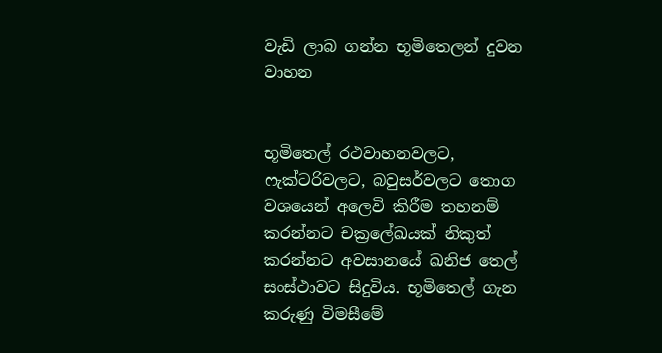වැඩි ලාබ ගන්න භූමිතෙලන් දුවන වාහන


භූමිතෙල් රථවාහනවලට, ෆැක්ටරිවලට, බවුසර්වලට තොග වශයෙන් අලෙවි කිරීම තහනම් කරන්නට චක්‍රලේඛයක් නිකුත් කරන්නට අවසානයේ ඛනිජ තෙල් සංස්ථාවට සිදුවිය. භූමිතෙල් ගැන කරුණු විමසීමේ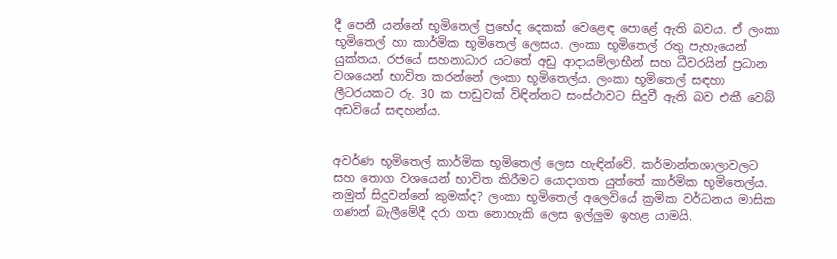දී පෙනී යන්නේ භූමිතෙල් ප්‍රභේද දෙකක් වෙළෙඳ පොළේ ඇති බවය. ඒ ලංකා භූමිතෙල් හා කාර්මික භූමිතෙල් ලෙසය. ලංකා භූමිතෙල් රතු පැහැයෙන් යුක්තය. රජයේ සහනාධාර යටතේ අඩු ආදායම්ලාභීන් සහ ධීවරයින් ප්‍රධාන වශයෙන් භාවිත කරන්නේ ලංකා භූමිතෙල්ය. ලංකා භූමිතෙල් සඳහා ලීටරයකට රු. 30 ක පාඩුවක් විඳින්නට සංස්ථාවට සිදුවී ඇති බව එකී වෙබ් අඩවියේ සඳහන්ය.


අවර්ණ භූමිතෙල් කාර්මික භූමිතෙල් ලෙස හැඳින්වේ. කර්මාන්තශාලාවලට සහ තොග වශයෙන් භාවිත කිරීමට යොදාගත යුත්තේ කාර්මික භූමිතෙල්ය. නමුත් සිදුවන්නේ කුමක්ද? ලංකා භූමිතෙල් අලෙවියේ ක්‍රමික වර්ධනය මාසික ගණන් බැලීමේදී දරා ගත නොහැකි ලෙස ඉල්ලුම ඉහළ යාමයි.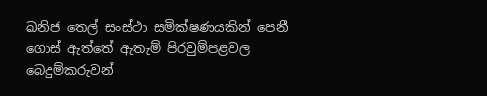ඛනිජ තෙල් සංස්ථා සමික්ෂණයකින් පෙනී ගොස් ඇත්තේ ඇතැම් පිරවුම්පළවල බෙදුම්කරුවන්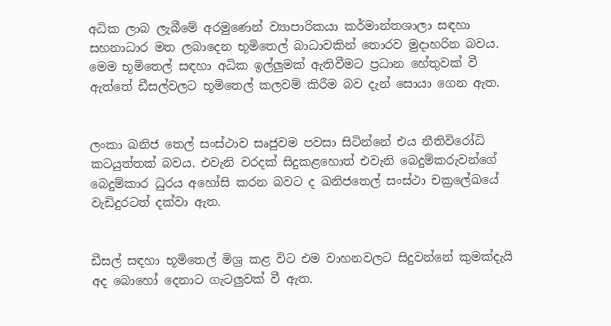අධික ලාබ ලැබීමේ අරමුණෙන් ව්‍යාපාරිකයා කර්මාන්තශාලා සඳහා සහනාධාර මත ලබාදෙන භූමිතෙල් බාධාවකින් තොරව මුදාහරින බවය. මෙම භූමිතෙල් සඳහා අධික ඉල්ලුමක් ඇතිවීමට ප්‍රධාන හේතුවක් වී ඇත්තේ ඩීසල්වලට භූමිතෙල් කලවම් කිරීම බව දැන් සොයා ගෙන ඇත.


ලංකා ඛනිජ තෙල් සංස්ථාව සෘජුවම පවසා සිටින්නේ එය නීතිවිරෝධි කටයුත්තක් බවය. එවැනි වරදක් සිදුකළහොත් එවැනි බෙදුම්කරුවන්ගේ බෙදුම්කාර ධුරය අහෝසි කරන බවට ද ඛනිජතෙල් සංස්ථා චක්‍රලේඛයේ වැඩිදුරටත් දක්වා ඇත.


ඩීසල් සඳහා භූමිතෙල් මිශ්‍ර කළ විට එම වාහනවලට සිදුවන්නේ කුමක්දැයි අද බොහෝ දෙනාට ගැටලුවක් වී ඇත.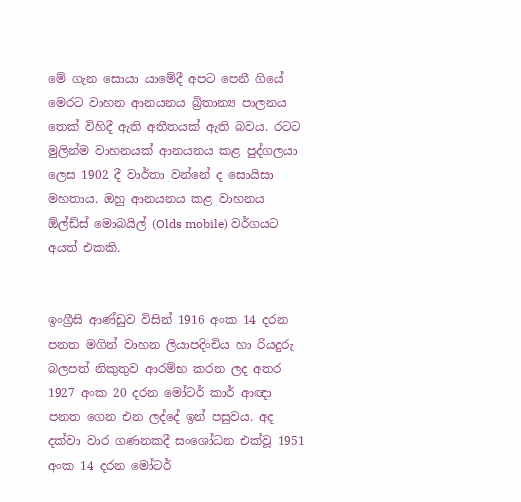මේ ගැන සොයා යාමේදී අපට පෙනී ගියේ මෙරට වාහන ආනයනය බ්‍රිතාන්‍ය පාලනය තෙක් විහිදී ඇති අතීතයක් ඇති බවය. රටට මුලින්ම වාහනයක් ආනයනය කළ පුද්ගලයා ලෙස 1902 දී වාර්තා වන්නේ ද සොයිසා මහතාය. ඔහු ආනයනය කළ වාහනය ඕල්ඩ්ස් මොබයිල් (Olds mobile) වර්ගයට අයත් එකකි.


ඉංග්‍රීසි ආණ්ඩුව විසින් 1916 අංක 14 දරන පනත මගින් වාහන ලියාපදිංචිය හා රියදුරු බලපත් නිකුතුව ආරම්භ කරන ලද අතර 1927 අංක 20 දරන මෝටර් කාර් ආඥා පනත ගෙන එන ලද්දේ ඉන් පසුවය. අද දක්වා වාර ගණනකදී සංශෝධන එක්වූ 1951 අංක 14 දරන මෝටර්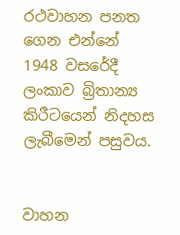රථවාහන පනත ගෙන එන්නේ 1948 වසරේදී ලංකාව බ්‍රිතාන්‍ය කිරීටයෙන් නිදහස ලැබීමෙන් පසුවය.


වාහන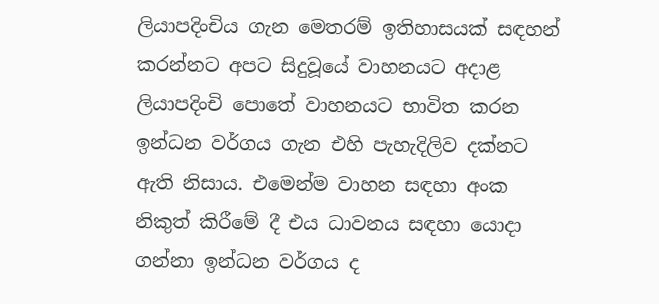ලියාපදිංචිය ගැන මෙතරම් ඉතිහාසයක් සඳහන් කරන්නට අපට සිදුවූයේ වාහනයට අදාළ ලියාපදිංචි පොතේ වාහනයට භාවිත කරන ඉන්ධන වර්ගය ගැන එහි පැහැදිලිව දක්නට ඇති නිසාය. එමෙන්ම වාහන සඳහා අංක නිකුත් කිරීමේ දී එය ධාවනය සඳහා යොදා ගන්නා ඉන්ධන වර්ගය ද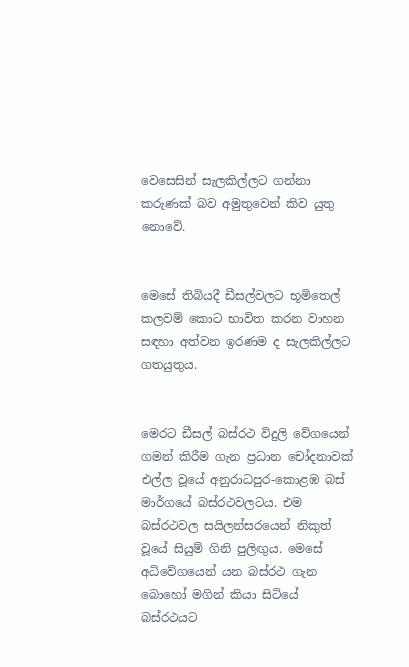වෙසෙසින් සැලකිල්ලට ගන්නා කරුණක් බව අමුතුවෙන් කිව යුතු නොවේ.


මෙසේ තිබියදී ඩීසල්වලට භූමිතෙල් කලවම් කොට භාවිත කරන වාහන සඳහා අත්වන ඉරණම ද සැලකිල්ලට ගතයුතුය.


මෙරට ඩීසල් බස්රථ විදුලි වේගයෙන් ගමන් කිරීම ගැන ප්‍රධාන චෝදනාවක් එල්ල වූයේ අනුරාධපුර-කොළඹ බස් මාර්ගයේ බස්රථවලටය. එම බස්රථවල සයිලන්සරයෙන් නිකුත් වූයේ සියුම් ගිනි පුලිඟුය. මෙසේ අධිවේගයෙන් යන බස්රථ ගැන බොහෝ මගින් කියා සිටියේ බස්රථයට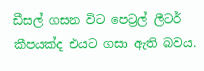ඩීසල් ගසන විට පෙට්‍රල් ලීටර් කීපයක්ද එයට ගසා ඇති බවය.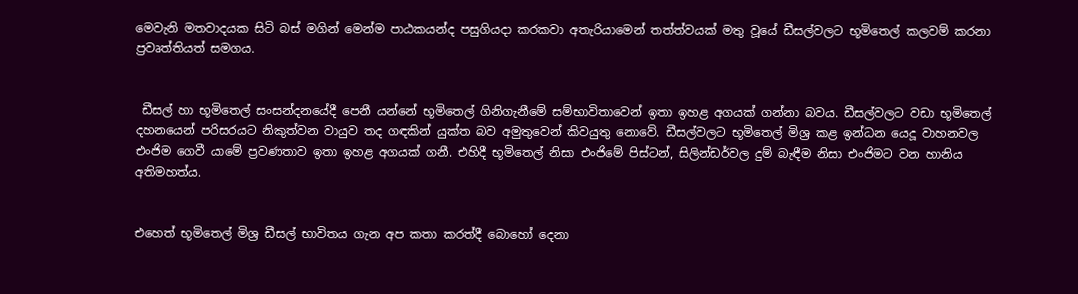මෙවැනි මතවාදයක සිටි බස් මගින් මෙන්ම පාඨකයන්ද පසුගියදා කරකවා අතැරියාමෙන් තත්ත්වයක් මතු වූයේ ඩීසල්වලට භූමිතෙල් කලවම් කරනා ප්‍රවෘත්තියත් සමගය.


 ඩීසල් හා භූමිතෙල් සංසන්දනයේදී පෙනී යන්නේ භූමිතෙල් ගිනිගැනීමේ සම්භාවිතාවෙන් ඉතා ඉහළ අගයක් ගන්නා බවය. ඩීසල්වලට වඩා භූමිතෙල් දහනයෙන් පරිසරයට නිකුත්වන වායුව තද ගඳකින් යුක්ත බව අමුතුවෙන් කිවයුතු නොවේ. ඩීසල්වලට භූමිතෙල් මිශ්‍ර කළ ඉන්ධන යෙදූ වාහනවල එංජිම ගෙවී යාමේ ප්‍රවණතාව ඉතා ඉහළ අගයක් ගනී. එහිදී භූමිතෙල් නිසා එංජිමේ පිස්ටන්, සිලින්ඩර්වල දුම් බැඳීම නිසා එංජිමට වන හානිය අතිමහත්ය.


එහෙත් භූමිතෙල් මිශ්‍ර ඩීසල් භාවිතය ගැන අප කතා කරත්දී බොහෝ දෙනා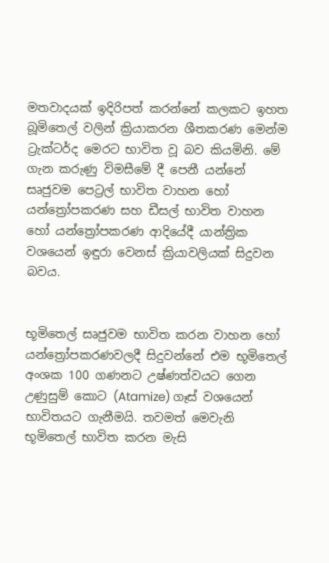මතවාදයක් ඉදිරිපත් කරන්නේ කලකට ඉහත බූමිතෙල් වලින් ක්‍රියාකරන ශීතකරණ මෙන්ම ට්‍රැක්ටර්ද මෙරට භාවිත වූ බව කියමිනි. මේ ගැන කරුණු විමසීමේ දී පෙනී යන්නේ සෘජුවම පෙට්‍රල් භාවිත වාහන හෝ යන්ත්‍රෝපකරණ සහ ඩීසල් භාවිත වාහන හෝ යන්ත්‍රෝපකරණ ආදියේදී යාන්ත්‍රික වශයෙන් ඉඳුරා වෙනස් ක්‍රියාවලියක් සිදුවන බවය.


භූමිතෙල් සෘජුවම භාවිත කරන වාහන හෝ යන්ත්‍රෝපකරණවලදී සිදුවන්නේ එම භූමිතෙල් අංශක 100 ගණනට උෂ්ණත්වයට ගෙන උණුසුම් කොට (Atamize) ගෑස් වශයෙන් භාවිතයට ගැනීමයි. තවමත් මෙවැනි භූමිතෙල් භාවිත කරන මැසි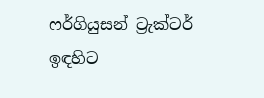ෆර්ගියුසන් ට්‍රැක්ටර් ඉඳහිට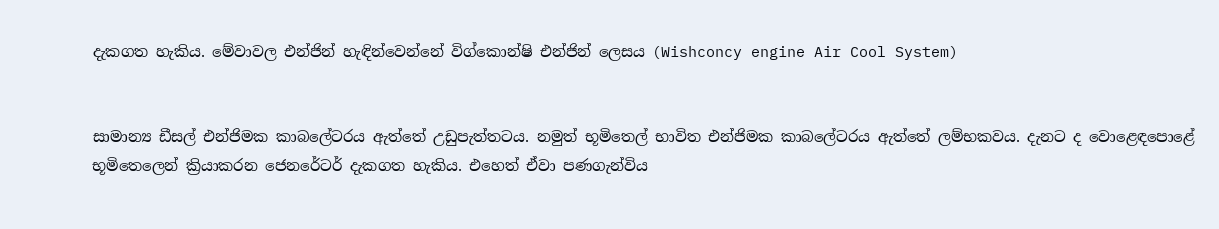දැකගත හැකිය. මේවාවල එන්ජින් හැඳින්වෙන්නේ විග්කොන්ෂි එන්ජින් ලෙසය (Wishconcy engine Air Cool System)


සාමාන්‍ය ඩීසල් එන්ජිමක කාබලේටරය ඇත්තේ උඩුපැත්තටය. නමුත් භූමිතෙල් භාවිත එන්ජිමක කාබලේටරය ඇත්තේ ලම්භකවය. දැනට ද වොළෙඳපොළේ භූමිතෙලෙන් ක්‍රියාකරන ජෙනරේටර් දැකගත හැකිය. එහෙත් ඒවා පණගැන්විය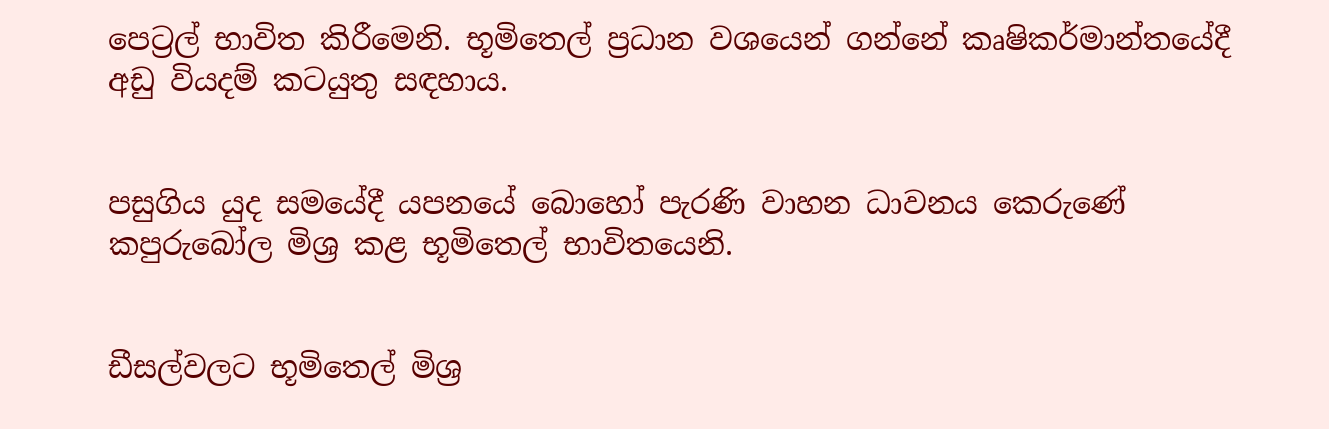පෙට්‍රල් භාවිත කිරීමෙනි. භූමිතෙල් ප්‍රධාන වශයෙන් ගන්නේ කෘෂිකර්මාන්තයේදී අඩු වියදම් කටයුතු සඳහාය.


පසුගිය යුද සමයේදී යපනයේ බොහෝ පැරණි වාහන ධාවනය කෙරුණේ කපුරුබෝල මිශ්‍ර කළ භූමිතෙල් භාවිතයෙනි.


ඩීසල්වලට භූමිතෙල් මිශ්‍ර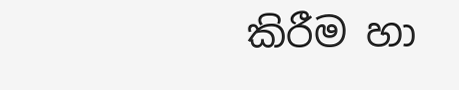කිරීම හා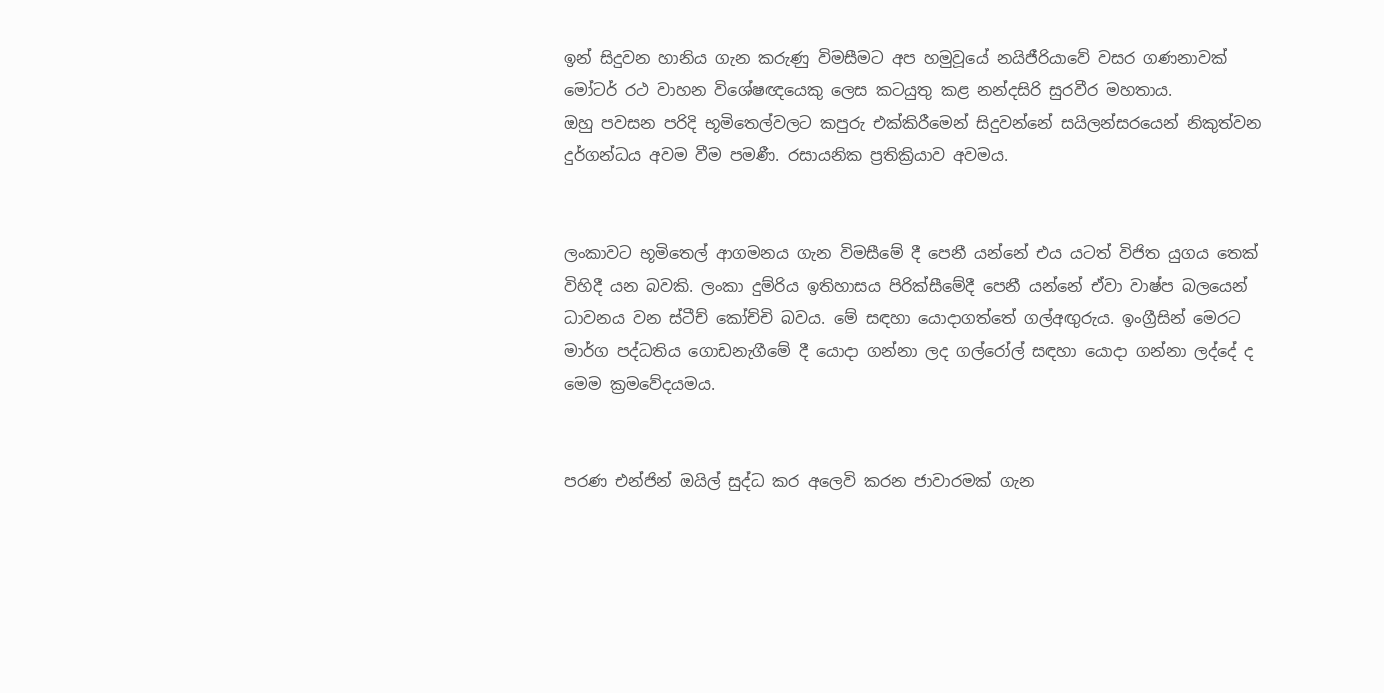ඉන් සිදුවන හානිය ගැන කරුණු විමසීමට අප හමුවූයේ නයිජීරියාවේ වසර ගණනාවක් මෝටර් රථ වාහන විශේෂඥයෙකු ලෙස කටයුතු කළ නන්දසිරි සුරවීර මහතාය.
ඔහු පවසන පරිදි භූමිතෙල්වලට කපුරු එක්කිරීමෙන් සිදුවන්නේ සයිලන්සරයෙන් නිකුත්වන දුර්ගන්ධය අවම වීම පමණී. රසායනික ප්‍රතික්‍රියාව අවමය.


ලංකාවට භූමිතෙල් ආගමනය ගැන විමසීමේ දී පෙනී යන්නේ එය යටත් විජිත යුගය තෙක් විහිදී යන බවකි. ලංකා දුම්රිය ඉතිහාසය පිරික්සීමේදී පෙනී යන්නේ ඒවා වාෂ්ප බලයෙන් ධාවනය වන ස්ටීච් කෝච්චි බවය. මේ සඳහා යොදාගත්තේ ගල්අඟුරුය. ඉංග්‍රීසින් මෙරට මාර්ග පද්ධතිය ගොඩනැගීමේ දී යොදා ගන්නා ලද ගල්රෝල් සඳහා යොදා ගන්නා ලද්දේ ද මෙම ක්‍රමවේදයමය.


පරණ එන්ජින් ඔයිල් සුද්ධ කර අලෙවි කරන ජාවාරමක් ගැන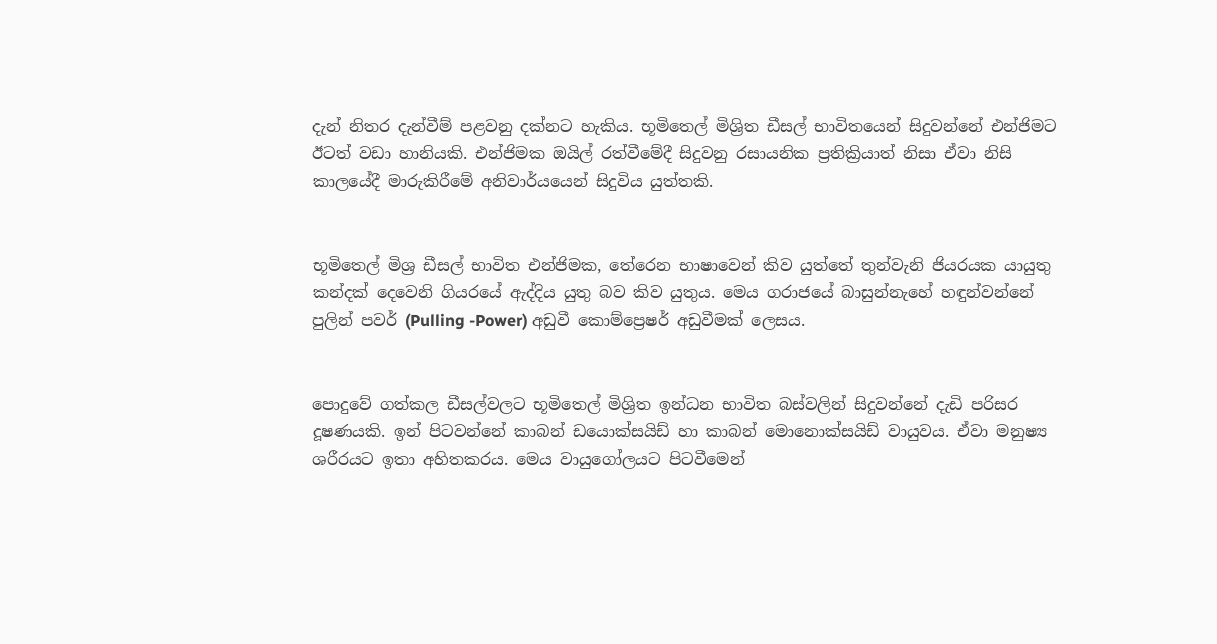දැන් නිතර දැන්වීම් පළවනු දක්නට හැකිය. භූමිතෙල් මිශ්‍රිත ඩීසල් භාවිතයෙන් සිදුවන්නේ එන්ජිමට ඊටත් වඩා හානියකි. එන්ජිමක ඔයිල් රත්වීමේදී සිදුවනු රසායනික ප්‍රතික්‍රියාත් නිසා ඒවා නිසි කාලයේදී මාරුකිරීමේ අනිවාර්යයෙන් සිදුවිය යුත්තකි.


භූමිතෙල් මිශ්‍ර ඩීසල් භාවිත එන්ජිමක, තේරෙන භාෂාවෙන් කිව යුත්තේ තුන්වැනි ජියරයක යායුතු කන්දක් දෙවෙනි ගියරයේ ඇද්දිය යුතු බව කිව යුතුය. මෙය ගරාජයේ බාසුන්නැහේ හඳුන්වන්නේ පුලින් පවර් (Pulling -Power) අඩුවී කොම්ප්‍රෙෂර් අඩුවීමක් ලෙසය.


පොදුවේ ගත්කල ඩීසල්වලට භූමිතෙල් මිශ්‍රිත ඉන්ධන භාවිත බස්වලින් සිදුවන්නේ දැඩි පරිසර දූෂණයකි. ඉන් පිටවන්නේ කාබන් ඩයොක්සයිඩ් හා කාබන් මොනොක්සයිඩ් වායුවය. ඒවා මනුෂ්‍ය ශරීරයට ඉතා අහිතකරය. මෙය වායුගෝලයට පිටවීමෙන්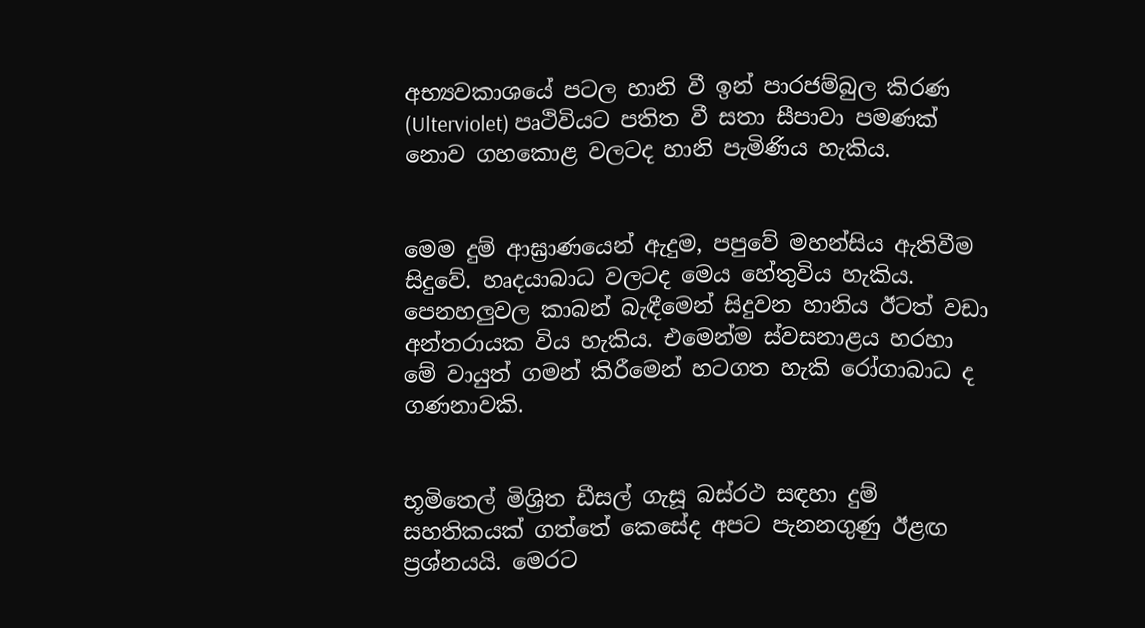අභ්‍යවකාශයේ පටල හානි වී ඉන් පාරජම්බුල කිරණ (Ulterviolet) පෘථිවියට පතිත වී සතා සීපාවා පමණක් නොව ගහකොළ වලටද හානි පැමිණිය හැකිය.


මෙම දුම් ආඝ්‍රාණයෙන් ඇදුම, පපුවේ මහන්සිය ඇතිවීම සිදුවේ. හෘදයාබාධ වලටද මෙය හේතුවිය හැකිය. පෙනහලුවල කාබන් බැඳීමෙන් සිදුවන හානිය ඊටත් වඩා අන්තරායක විය හැකිය. එමෙන්ම ස්වසනාළය හරහා මේ වායුත් ගමන් කිරීමෙන් හටගත හැකි රෝගාබාධ ද ගණනාවකි.


භූමිතෙල් මිශ්‍රිත ඩීසල් ගැසූ බස්රථ සඳහා දුම් සහතිකයක් ගත්තේ කෙසේද අපට පැනනගුණු ඊළඟ ප්‍රශ්නයයි. මෙරට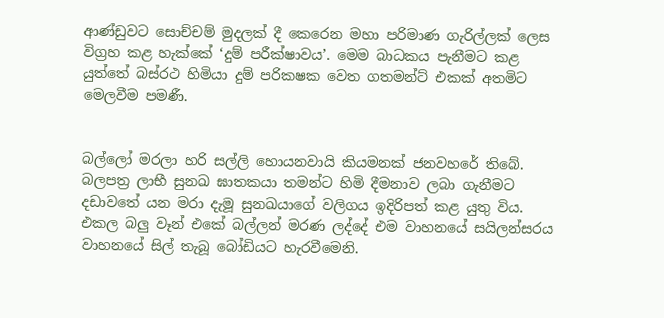ආණ්ඩුවට සොච්චම් මුදලක් දී කෙරෙන මහා පරිමාණ ගැරිල්ලක් ලෙස විග්‍රහ කළ හැක්කේ ‘දුම් පරීක්ෂාවය’. මෙම බාධකය පැනීමට කළ යුත්තේ බස්රථ හිමියා දුම් පරිකෂක වෙත ගතමන්ට් එකක් අතමිට මෙලවීම පමණී.


බල්ලෝ මරලා හරි සල්ලි හොයනවායි කියමනක් ජනවහරේ තිබේ. බලපත්‍ර ලාභී සුනඛ ඝාතකයා තමන්ට හිමි දීමනාව ලබා ගැනීමට දඩාවතේ යන මරා දැමූ සුනඛයාගේ වලිගය ඉදිරිපත් කළ යුතු විය. එකල බලු වෑන් එකේ බල්ලන් මරණ ලද්දේ එම වාහනයේ සයිලන්සරය වාහනයේ සිල් තැබූ බෝඩියට හැරවීමෙනි.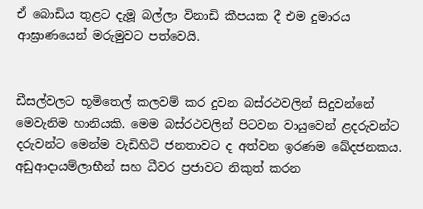ඒ බොඩිය තුළට දැමූ බල්ලා විනාඩි කීපයක දී එම දුමාරය ආඝ්‍රාණයෙන් මරුමුවට පත්වෙයි.


ඩීසල්වලට භූමිතෙල් කලවම් කර දුවන බස්රථවලින් සිදුවන්නේ මෙවැනිම හානියකි. මෙම බස්රථවලින් පිටවන වායුවෙන් ළදරුවන්ට දරුවන්ට මෙන්ම වැඩිහිටි ජනතාවට ද අත්වන ඉරණම ඛේදජනකය. අඩුආදායම්ලාභීන් සහ ධීවර ප්‍රජාවට නිකුත් කරන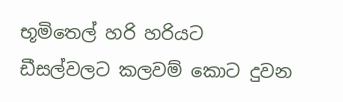භූමිතෙල් හරි හරියට ඩීසල්වලට කලවම් කොට දුවන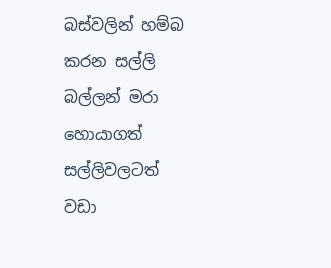බස්වලින් හම්බ කරන සල්ලි බල්ලන් මරා හොයාගත් සල්ලිවලටත් වඩා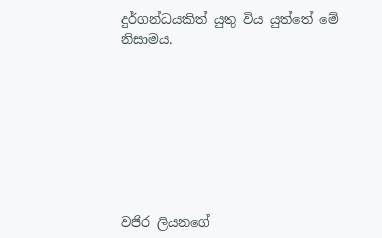දුර්ගන්ධයකිත් යුතු විය යුත්තේ මේ නිසාමය.








වජිර ලියනගේ